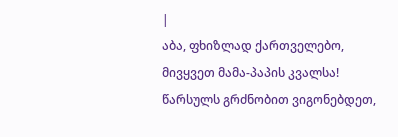|
აბა, ფხიზლად ქართველებო, მივყვეთ მამა-პაპის კვალსა! წარსულს გრძნობით ვიგონებდეთ,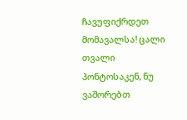ჩავუფიქრდეთ მომავალსა! ცალი თვალი პონტოსაკენ, ნუ ვაშორებთ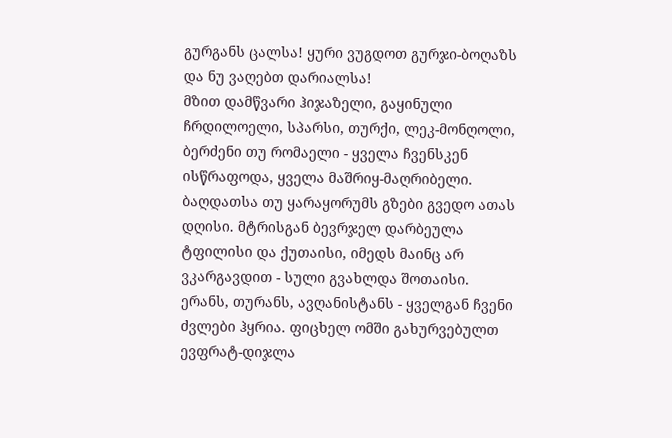გურგანს ცალსა! ყური ვუგდოთ გურჯი-ბოღაზს და ნუ ვაღებთ დარიალსა!
მზით დამწვარი ჰიჯაზელი, გაყინული ჩრდილოელი, სპარსი, თურქი, ლეკ-მონღოლი, ბერძენი თუ რომაელი - ყველა ჩვენსკენ ისწრაფოდა, ყველა მაშრიყ-მაღრიბელი.
ბაღდათსა თუ ყარაყორუმს გზები გვედო ათას დღისი. მტრისგან ბევრჯელ დარბეულა ტფილისი და ქუთაისი, იმედს მაინც არ ვკარგავდით - სული გვახლდა შოთაისი.
ერანს, თურანს, ავღანისტანს - ყველგან ჩვენი ძვლები ჰყრია. ფიცხელ ომში გახურვებულთ ევფრატ-დიჯლა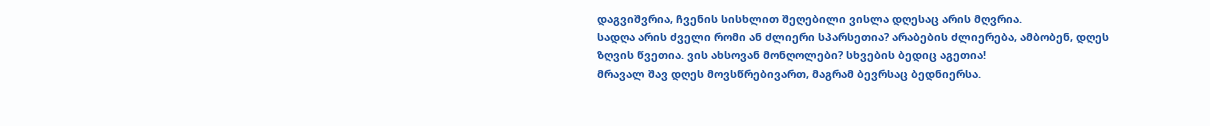დაგვიშვრია, ჩვენის სისხლით შეღებილი ვისლა დღესაც არის მღვრია.
სადღა არის ძველი რომი ან ძლიერი სპარსეთია? არაბების ძლიერება, ამბობენ, დღეს ზღვის წვეთია. ვის ახსოვან მონღოლები? სხვების ბედიც აგეთია!
მრავალ შავ დღეს მოვსწრებივართ, მაგრამ ბევრსაც ბედნიერსა.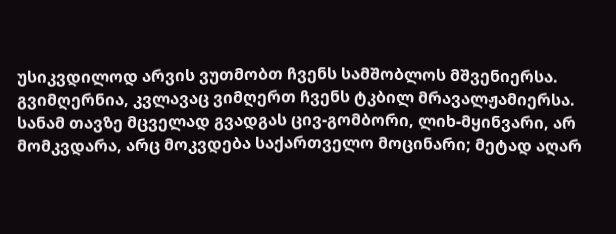უსიკვდილოდ არვის ვუთმობთ ჩვენს სამშობლოს მშვენიერსა. გვიმღერნია, კვლავაც ვიმღერთ ჩვენს ტკბილ მრავალჟამიერსა.
სანამ თავზე მცველად გვადგას ცივ-გომბორი, ლიხ-მყინვარი, არ მომკვდარა, არც მოკვდება საქართველო მოცინარი; მეტად აღარ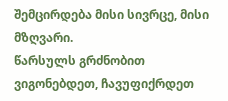შემცირდება მისი სივრცე, მისი მზღვარი.
წარსულს გრძნობით ვიგონებდეთ, ჩავუფიქრდეთ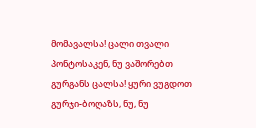მომავალსა! ცალი თვალი პონტოსაკენ, ნუ ვაშორებთ გურგანს ცალსა! ყური ვუგდოთ გურჯი-ბოღაზს, ნუ, ნუ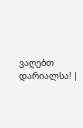ვაღებთ დარიალსა! |